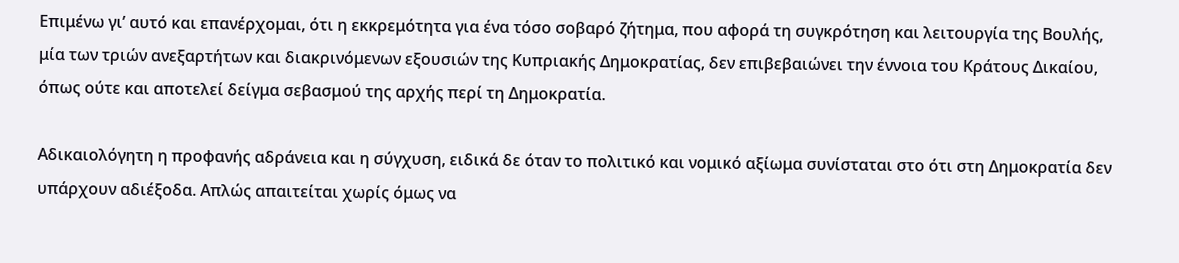Επιμένω γι’ αυτό και επανέρχομαι, ότι η εκκρεμότητα για ένα τόσο σοβαρό ζήτημα, που αφορά τη συγκρότηση και λειτουργία της Βουλής, μία των τριών ανεξαρτήτων και διακρινόμενων εξουσιών της Κυπριακής Δημοκρατίας, δεν επιβεβαιώνει την έννοια του Κράτους Δικαίου, όπως ούτε και αποτελεί δείγμα σεβασμού της αρχής περί τη Δημοκρατία.

Αδικαιολόγητη η προφανής αδράνεια και η σύγχυση, ειδικά δε όταν το πολιτικό και νομικό αξίωμα συνίσταται στο ότι στη Δημοκρατία δεν υπάρχουν αδιέξοδα. Απλώς απαιτείται χωρίς όμως να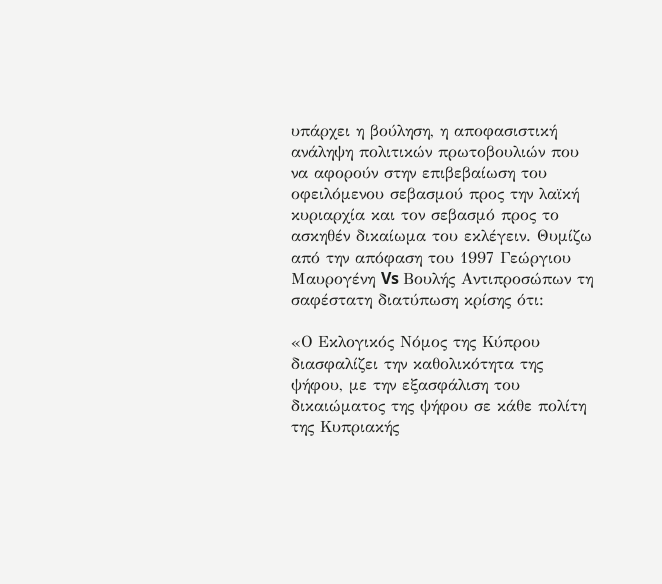υπάρχει η βούληση, η αποφασιστική ανάληψη πολιτικών πρωτοβουλιών που να αφορούν στην επιβεβαίωση του οφειλόμενου σεβασμού προς την λαϊκή κυριαρχία και τον σεβασμό προς το ασκηθέν δικαίωμα του εκλέγειν. Θυμίζω από την απόφαση του 1997 Γεώργιου Μαυρογένη Vs Βουλής Αντιπροσώπων τη σαφέστατη διατύπωση κρίσης ότι:

«Ο Εκλογικός Νόμος της Κύπρου διασφαλίζει την καθολικότητα της ψήφου, με την εξασφάλιση του δικαιώματος της ψήφου σε κάθε πολίτη της Κυπριακής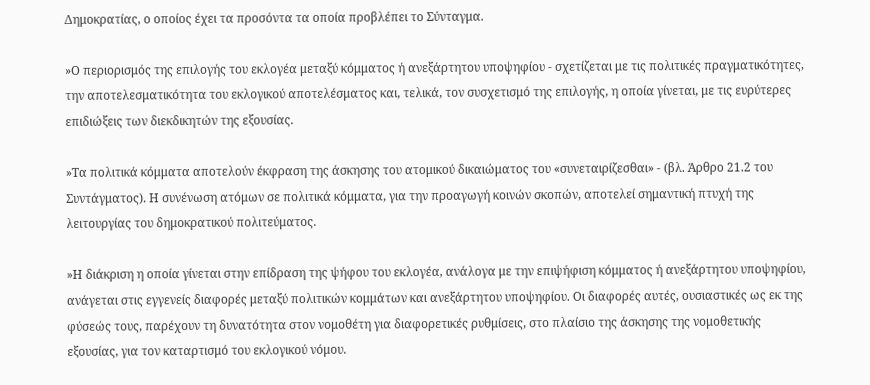Δημοκρατίας, ο οποίος έχει τα προσόντα τα οποία προβλέπει το Σύνταγμα.

»Ο περιορισμός της επιλογής του εκλογέα μεταξύ κόμματος ή ανεξάρτητου υποψηφίου - σχετίζεται με τις πολιτικές πραγματικότητες, την αποτελεσματικότητα του εκλογικού αποτελέσματος και, τελικά, τον συσχετισμό της επιλογής, η οποία γίνεται, με τις ευρύτερες επιδιώξεις των διεκδικητών της εξουσίας.

»Τα πολιτικά κόμματα αποτελούν έκφραση της άσκησης του ατομικού δικαιώματος του «συνεταιρίζεσθαι» - (βλ. Άρθρο 21.2 του Συντάγματος). Η συνένωση ατόμων σε πολιτικά κόμματα, για την προαγωγή κοινών σκοπών, αποτελεί σημαντική πτυχή της λειτουργίας του δημοκρατικού πολιτεύματος.

»Η διάκριση η οποία γίνεται στην επίδραση της ψήφου του εκλογέα, ανάλογα με την επιψήφιση κόμματος ή ανεξάρτητου υποψηφίου, ανάγεται στις εγγενείς διαφορές μεταξύ πολιτικών κομμάτων και ανεξάρτητου υποψηφίου. Οι διαφορές αυτές, ουσιαστικές ως εκ της φύσεώς τους, παρέχουν τη δυνατότητα στον νομοθέτη για διαφορετικές ρυθμίσεις, στο πλαίσιο της άσκησης της νομοθετικής εξουσίας, για τον καταρτισμό του εκλογικού νόμου.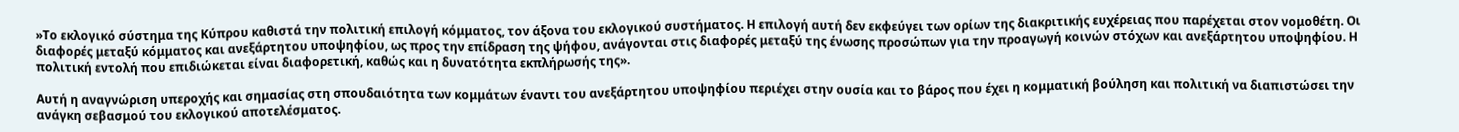»Το εκλογικό σύστημα της Κύπρου καθιστά την πολιτική επιλογή κόμματος, τον άξονα του εκλογικού συστήματος. Η επιλογή αυτή δεν εκφεύγει των ορίων της διακριτικής ευχέρειας που παρέχεται στον νομοθέτη. Οι διαφορές μεταξύ κόμματος και ανεξάρτητου υποψηφίου, ως προς την επίδραση της ψήφου, ανάγονται στις διαφορές μεταξύ της ένωσης προσώπων για την προαγωγή κοινών στόχων και ανεξάρτητου υποψηφίου. Η πολιτική εντολή που επιδιώκεται είναι διαφορετική, καθώς και η δυνατότητα εκπλήρωσής της».

Αυτή η αναγνώριση υπεροχής και σημασίας στη σπουδαιότητα των κομμάτων έναντι του ανεξάρτητου υποψηφίου περιέχει στην ουσία και το βάρος που έχει η κομματική βούληση και πολιτική να διαπιστώσει την ανάγκη σεβασμού του εκλογικού αποτελέσματος.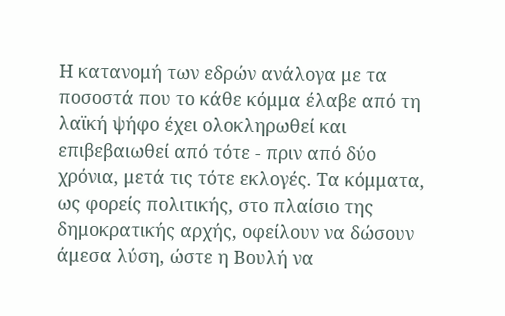Η κατανομή των εδρών ανάλογα με τα ποσοστά που το κάθε κόμμα έλαβε από τη λαϊκή ψήφο έχει ολοκληρωθεί και επιβεβαιωθεί από τότε - πριν από δύο χρόνια, μετά τις τότε εκλογές. Τα κόμματα, ως φορείς πολιτικής, στο πλαίσιο της δημοκρατικής αρχής, οφείλουν να δώσουν άμεσα λύση, ώστε η Βουλή να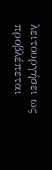λειτουργήσει ως προβλέπεται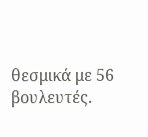θεσμικά με 56 βουλευτές.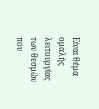Είναι θέμα ομαλής λειτουργίας των θεσμών που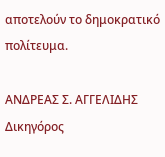αποτελούν το δημοκρατικό πολίτευμα.

ΑΝΔΡΕΑΣ Σ. ΑΓΓΕΛΙΔΗΣ
Δικηγόρος